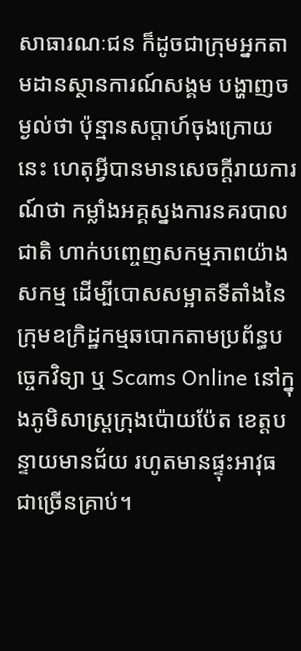សាធារណៈជន ក៏ដូចជាក្រុមអ្នកតាមដានស្ថានការណ៍សង្គម បង្ហាញចម្ងល់ថា ប៉ុន្មានសប្តាហ៍ចុងក្រោយនេះ ហេតុអ្វីបានមានសេចក្តីរាយការណ៍ថា កម្លាំងអគ្គស្នងការនគរបាលជាតិ ហាក់បញ្ចេញសកម្មភាពយ៉ាងសកម្ម ដើម្បីបោសសម្អាតទីតាំងនៃក្រុមឧក្រិដ្ឋកម្មឆបោកតាមប្រព័ន្ធបច្ចេកវិទ្យា ឬ Scams Online នៅក្នុងភូមិសាស្ដ្រក្រុងប៉ោយប៉ែត ខេត្តបន្ទាយមានជ័យ រហូតមានផ្ទុះអាវុធជាច្រើនគ្រាប់។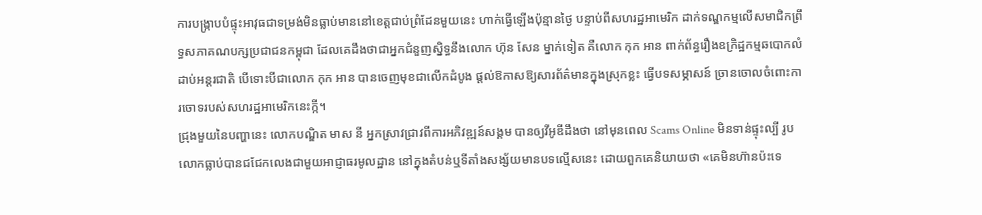ការបង្ក្រាបបំផ្ទុះអាវុធជាទម្រង់មិនធ្លាប់មាននៅខេត្តជាប់ព្រំដែនមួយនេះ ហាក់ធ្វើឡើងប៉ុន្មានថ្ងៃ បន្ទាប់ពីសហរដ្ឋអាមេរិក ដាក់ទណ្ឌកម្មលើសមាជិកព្រឹទ្ធសភាគណបក្សប្រជាជនកម្ពុជា ដែលគេដឹងថាជាអ្នកជំនួញស្និទ្ធនឹងលោក ហ៊ុន សែន ម្នាក់ទៀត គឺលោក កុក អាន ពាក់ព័ន្ធរឿងឧក្រិដ្ឋកម្មឆបោកលំដាប់អន្តរជាតិ បើទោះបីជាលោក កុក អាន បានចេញមុខជាលើកដំបូង ផ្តល់ឱកាសឱ្យសារព័ត៌មានក្នុងស្រុកខ្លះ ធ្វើបទសម្ភាសន៍ ច្រានចោលចំពោះការចោទរបស់សហរដ្ឋអាមេរិកនេះក្កី។
ជ្រុងមួយនៃបញ្ហានេះ លោកបណ្ឌិត មាស នី អ្នកស្រាវជ្រាវពីការអភិវឌ្ឍន៍សង្គម បានឲ្យវីអូឌីដឹងថា នៅមុនពេល Scams Online មិនទាន់ផ្ទុះល្បី រូបលោកធ្លាប់បានជជែកលេងជាមួយអាជ្ញាធរមូលដ្ឋាន នៅក្នុងតំបន់ឬទីតាំងសង្ស័យមានបទល្មើសនេះ ដោយពួកគេនិយាយថា «គេមិនហ៊ានប៉ះទេ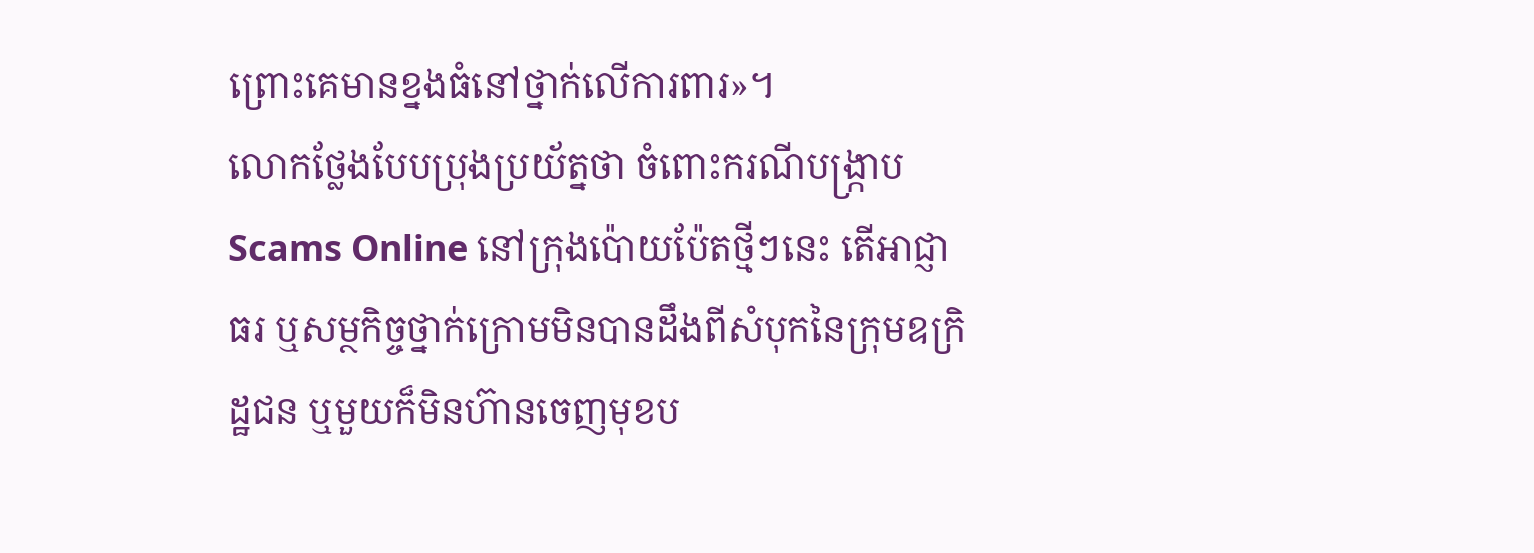ព្រោះគេមានខ្នងធំនៅថ្នាក់លើការពារ»។
លោកថ្លែងបែបប្រុងប្រយ័ត្នថា ចំពោះករណីបង្ក្រាប Scams Online នៅក្រុងប៉ោយប៉ែតថ្មីៗនេះ តើអាជ្ញាធរ ឬសម្ថកិច្ចថ្នាក់ក្រោមមិនបានដឹងពីសំបុកនៃក្រុមឧក្រិដ្ឋជន ឬមួយក៏មិនហ៊ានចេញមុខប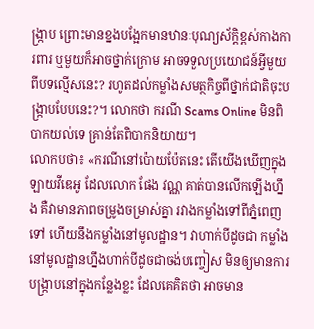ង្ក្រាប ព្រោះមានខ្នងបង្អែកមានឋានៈបុណ្យស័ក្តិខ្ពស់កាងការពារ ឬមួយក៏អាចថ្នាក់ក្រោម អាចទទួលប្រយោជន៍អ្វីមួយពីបទល្មើសនេះ? រហូតដល់កម្លាំងសមត្ថកិច្ចពីថ្នាក់ជាតិចុះបង្ក្រាបបែបនេះ?។ លោកថា ករណី Scams Online មិនពិបាកយល់ទេ គ្រាន់តែពិបាកនិយាយ។
លោកបថា៖ «ករណីនៅប៉ោយប៉ែតនេះ តើយើងឃើញក្នុងឡាយវីឌេអូ ដែលលោក ផែង វណ្ណ គាត់បានលើកឡើងហ្នឹង គឺវាមានភាពចម្រូងចម្រាស់គ្នា រវាងកម្លាំងទៅពីភ្នំពេញទៅ ហើយនឹងកម្លាំងនៅមូលដ្ឋាន។ វាហាក់បីដូចជា កម្លាំងនៅមូលដ្ឋានហ្នឹងហាក់បីដូចជាចង់បញ្ចៀស មិនឲ្យមានការបង្ក្រាបនៅក្នុងកន្លែងខ្លះ ដែលគេគិតថា អាចមាន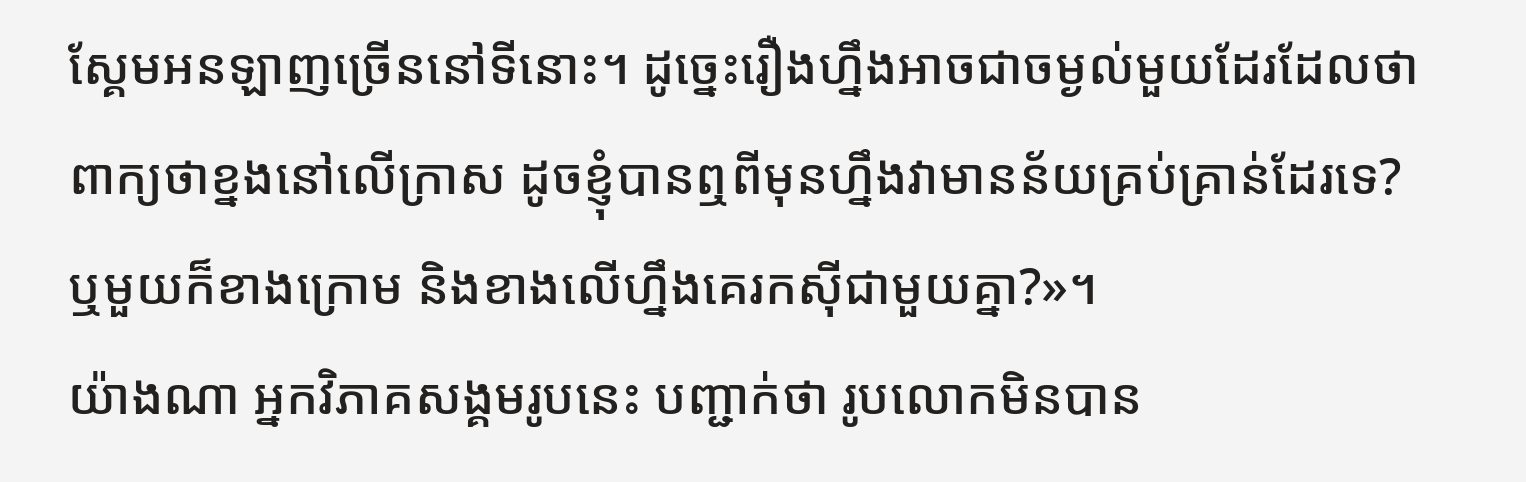ស្គែមអនឡាញច្រើននៅទីនោះ។ ដូច្នេះរឿងហ្នឹងអាចជាចម្ងល់មួយដែរដែលថា ពាក្យថាខ្នងនៅលើក្រាស ដូចខ្ញុំបានឮពីមុនហ្នឹងវាមានន័យគ្រប់គ្រាន់ដែរទេ? ឬមួយក៏ខាងក្រោម និងខាងលើហ្នឹងគេរកស៊ីជាមួយគ្នា?»។
យ៉ាងណា អ្នកវិភាគសង្គមរូបនេះ បញ្ជាក់ថា រូបលោកមិនបាន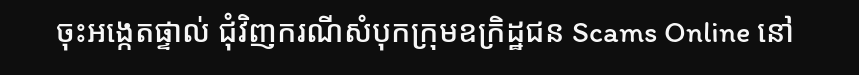ចុះអង្កេតផ្ទាល់ ជុំវិញករណីសំបុកក្រុមឧក្រិដ្ឋជន Scams Online នៅ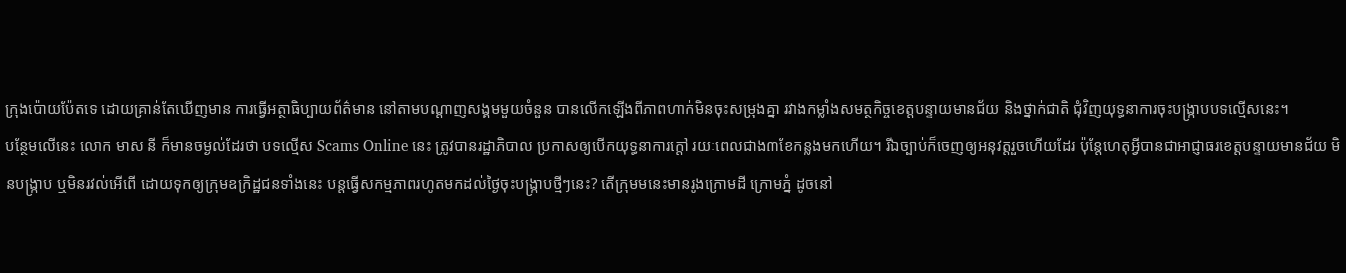ក្រុងប៉ោយប៉ែតទេ ដោយគ្រាន់តែឃើញមាន ការធ្វើអត្ថាធិប្បាយព័ត៌មាន នៅតាមបណ្តាញសង្គមមួយចំនួន បានលើកឡើងពីភាពហាក់មិនចុះសម្រុងគ្នា រវាងកម្លាំងសមត្ថកិច្ចខេត្តបន្ទាយមានជ័យ និងថ្នាក់ជាតិ ជុំវិញយុទ្ធនាការចុះបង្ក្រាបបទល្មើសនេះ។
បន្ថែមលើនេះ លោក មាស នី ក៏មានចម្ងល់ដែរថា បទល្មើស Scams Online នេះ ត្រូវបានរដ្ឋាភិបាល ប្រកាសឲ្យបើកយុទ្ធនាការក្តៅ រយៈពេលជាង៣ខែកន្លងមកហើយ។ រីឯច្បាប់ក៏ចេញឲ្យអនុវត្តរួចហើយដែរ ប៉ុន្តែហេតុអ្វីបានជាអាជ្ញាធរខេត្តបន្ទាយមានជ័យ មិនបង្ក្រាប ឬមិនរវល់អើពើ ដោយទុកឲ្យក្រុមឧក្រិដ្ឋជនទាំងនេះ បន្តធ្វើសកម្មភាពរហូតមកដល់ថ្ងៃចុះបង្ក្រាបថ្មីៗនេះ? តើក្រុមមនេះមានរូងក្រោមដី ក្រោមភ្នំ ដូចនៅ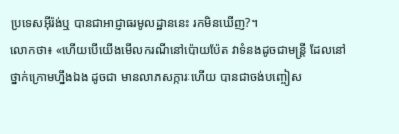ប្រទេសអ៊ីរ៉ង់ឬ បានជាអាជ្ញាធរមូលដ្ឋាននេះ រកមិនឃើញ?។
លោកថា៖ «ហើយបើយើងមើលករណីនៅប៉ោយប៉ែត វាទំនងដូចជាមន្ត្រី ដែលនៅថ្នាក់ក្រោមហ្នឹងឯង ដូចជា មានលាភសក្ការៈហើយ បានជាចង់បញ្ចៀស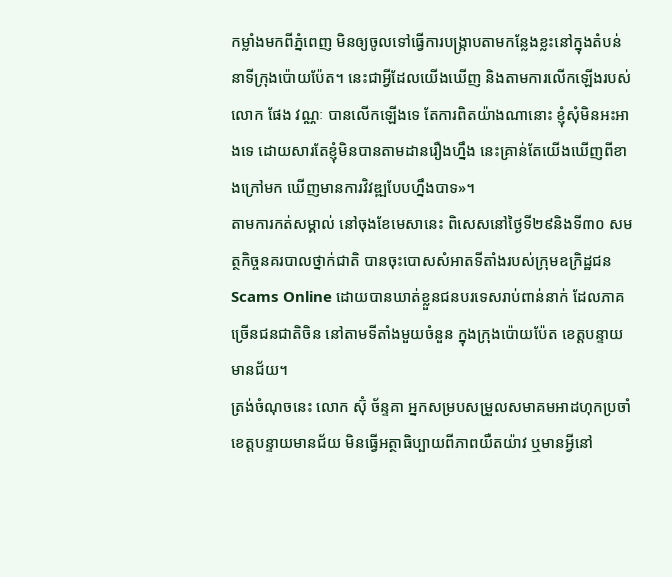កម្លាំងមកពីភ្នំពេញ មិនឲ្យចូលទៅធ្វើការបង្ក្រាបតាមកន្លែងខ្លះនៅក្នុងតំបន់ នាទីក្រុងប៉ោយប៉ែត។ នេះជាអ្វីដែលយើងឃើញ និងតាមការលើកឡើងរបស់លោក ផែង វណ្ណៈ បានលើកឡើងទេ តែការពិតយ៉ាងណានោះ ខ្ញុំសុំមិនអះអាងទេ ដោយសារតែខ្ញុំមិនបានតាមដានរឿងហ្នឹង នេះគ្រាន់តែយើងឃើញពីខាងក្រៅមក ឃើញមានការវិវឌ្ឍបែបហ្នឹងបាទ»។
តាមការកត់សម្គាល់ នៅចុងខែមេសានេះ ពិសេសនៅថ្ងៃទី២៩និងទី៣០ សមត្ថកិច្ចនគរបាលថ្នាក់ជាតិ បានចុះបោសសំអាតទីតាំងរបស់ក្រុមឧក្រិដ្ឋជន Scams Online ដោយបានឃាត់ខ្លួនជនបរទេសរាប់ពាន់នាក់ ដែលភាគច្រើនជនជាតិចិន នៅតាមទីតាំងមួយចំនួន ក្នុងក្រុងប៉ោយប៉ែត ខេត្តបន្ទាយមានជ័យ។
ត្រង់ចំណុចនេះ លោក ស៊ុំ ច័ន្ទគា អ្នកសម្របសម្រួលសមាគមអាដហុកប្រចាំខេត្តបន្ទាយមានជ័យ មិនធ្វើអត្ថាធិប្បាយពីភាពយឺតយ៉ាវ ឬមានអ្វីនៅ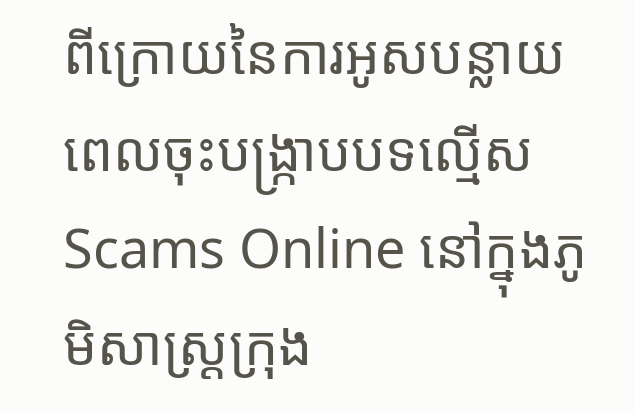ពីក្រោយនៃការអូសបន្លាយពេលចុះបង្ក្រាបបទល្មើស Scams Online នៅក្នុងភូមិសាស្ត្រក្រុង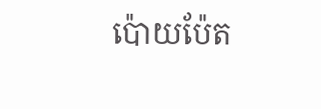ប៉ោយប៉ែត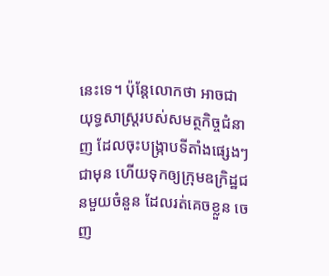នេះទេ។ ប៉ុន្តែលោកថា អាចជាយុទ្ធសាស្ត្ររបស់សមត្ថកិច្ចជំនាញ ដែលចុះបង្ក្រាបទីតាំងផ្សេងៗជាមុន ហើយទុកឲ្យក្រុមឧក្រិដ្ឋជនមួយចំនួន ដែលរត់គេចខ្លួន ចេញ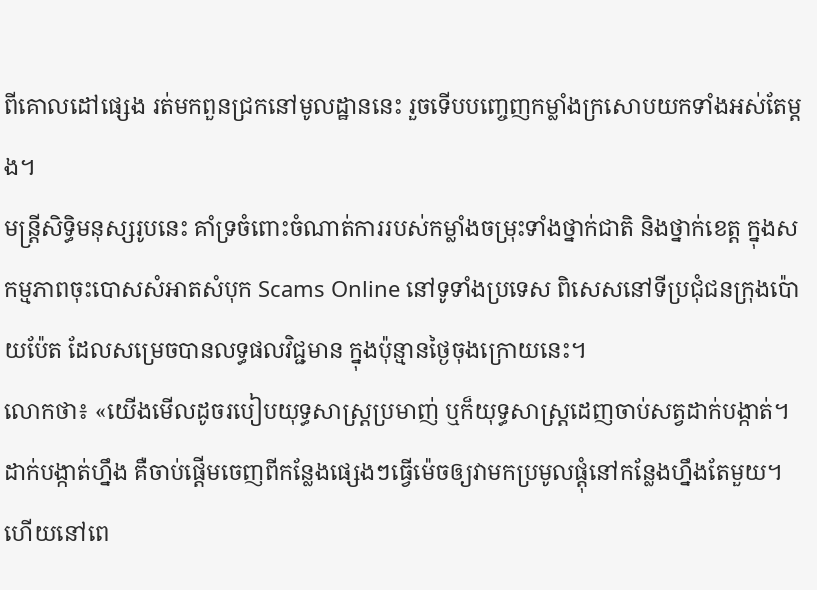ពីគោលដៅផ្សេង រត់មកពួនជ្រកនៅមូលដ្ឋាននេះ រួចទើបបញ្ចេញកម្លាំងក្រសោបយកទាំងអស់តែម្តង។
មន្ត្រីសិទ្ធិមនុស្សរូបនេះ គាំទ្រចំពោះចំណាត់ការរបស់កម្លាំងចម្រុះទាំងថ្នាក់ជាតិ និងថ្នាក់ខេត្ត ក្នុងសកម្មភាពចុះបោសសំអាតសំបុក Scams Online នៅទូទាំងប្រទេស ពិសេសនៅទីប្រជុំជនក្រុងប៉ោយប៉ែត ដែលសម្រេចបានលទ្ធផលវិជ្ជមាន ក្នុងប៉ុន្មានថ្ងៃចុងក្រោយនេះ។
លោកថា៖ «យើងមើលដូចរបៀបយុទ្ធសាស្ត្រប្រមាញ់ ឬក៏យុទ្ធសាស្ត្រដេញចាប់សត្វដាក់បង្កាត់។ ដាក់បង្កាត់ហ្នឹង គឺចាប់ផ្តើមចេញពីកន្លែងផ្សេងៗធ្វើម៉េចឲ្យវាមកប្រមូលផ្តុំនៅកន្លែងហ្នឹងតែមួយ។ ហើយនៅពេ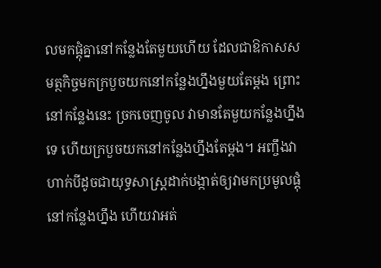លមកផ្តុំគ្នានៅកន្លែងតែមួយហើយ ដែលជាឱកាសសមត្ថកិច្ចមកក្របួចយកនៅកន្លែងហ្នឹងមួយតែម្តង ព្រោះនៅកន្លែងនេះ ច្រកចេញចូល វាមានតែមួយកន្លែងហ្នឹងទេ ហើយក្របួចយកនៅកន្លែងហ្នឹងតែម្តង។ អញ្ចឹងវាហាក់បីដូចជាយុទ្ធសាស្ត្រដាក់បង្កាត់ឲ្យវាមកប្រមូលផ្តុំនៅកន្លែងហ្នឹង ហើយវាអត់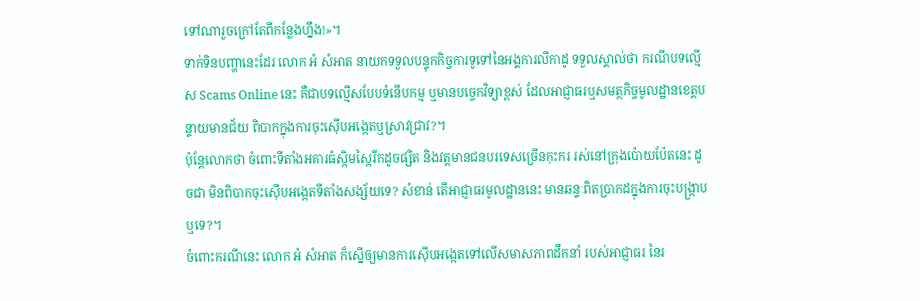ទៅណារួចក្រៅតែពីកន្លែងហ្នឹង!»។
ទាក់ទិនបញ្ហានេះដែរ លោក អំ សំអាត នាយកទទួលបន្ទុកកិច្ចការទូទៅនៃអង្គការលីកាដូ ទទួលស្គាល់ថា ករណីបទល្មើស Scams Online នេះ គឺជាបទល្មើសបែបទំនើបកម្ម ឬមានបច្ចេកវិទ្យាខ្ពស់ ដែលអាជ្ញាធរឬសមត្ថកិច្ចមូលដ្ឋានខេត្តបន្ទាយមានជ័យ ពិបាកក្នុងការចុះស៊ើបអង្កេតឬស្រាវជ្រាវ?។
ប៉ុន្តែលោកថា ចំពោះទីតាំងអគារធំស្កិមស្កៃរីកដូចផ្សិត និងវត្តមានជនបរទេសច្រើនកុះករ រស់នៅក្រុងប៉ោយប៉ែតនេះ ដូចជា មិនពិបាកចុះស៊ើបអង្កេតទីតាំងសង្ស័យទេ? សំខាន់ តើអាជ្ញាធរមូលដ្ឋាននេះ មានឆន្ទៈពិតប្រាកដក្នុងការចុះបង្ក្រាបឬទេ?។
ចំពោះករណីនេះ លោក អំ សំអាត ក៏ស្នើឲ្យមានការស៊ើបអង្កេតទៅលើសមាសភាពដឹកនាំ របស់អាជ្ញាធរ នៃរ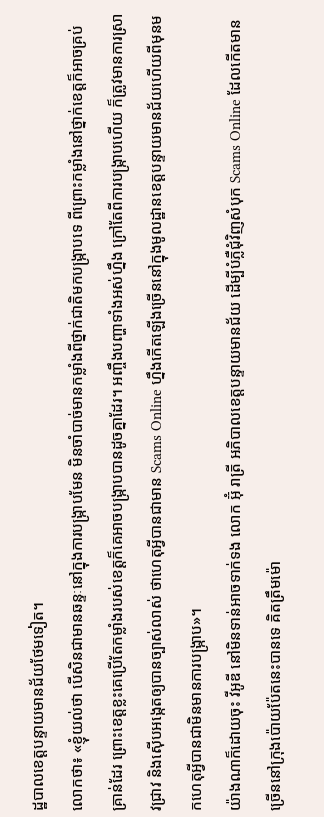ដ្ឋបាលខេត្តបន្ទាយមានជ័យថែមទៀត។
លោកថា៖ «ខ្ញុំយល់ថា បើសិនជាមានឆន្ទៈនៅក្នុងការបង្ក្រាបមែន មិនចាំបាច់មានកម្លាំងពីថ្នាក់ជាតិមកបង្ក្រាបទេ ពីព្រោះកម្លាំងនៅថ្នាក់ខេត្តក៏អាចគ្រប់គ្រាន់ដែរ ព្រោះខេត្តខ្លះគេប្រើតែកម្លាំងរបស់ខេត្តក៏គេអាចបង្ក្រាបបានដូចគ្នាដែរ។ អញ្ចឹងបញ្ហាទាំងអស់ហ្នឹង ក្រៅតែពីការបង្ក្រាបហើយ ក៏ត្រូវមានការស្រាវជ្រាវ និងស៊ើបអង្កេតឲ្យបានច្បាស់លាស់ ថាហេតុអ្វីបានជាមាន Scams Online ហ្នឹងកើតឡើងច្រើននៅក្នុងមូលដ្ឋានខេត្តបន្ទាយមានជ័យហើយពីមុនមកហេតុអ្វីបានជាមិនមានការបង្ក្រាប»។
យ៉ាងណាក៏ដោយចុះ វីអូឌី នៅមិនទាន់អាចទាក់ទង លោក អ៊ុំ រាត្រី អភិបាលខេត្តបន្ទាយមានជ័យ ដើម្បីបំភ្លឺជុំវិញសំបុក Scams Online ដែលកើតមានច្រើននៅក្រុងប៉ោយប៉ែតនេះបានទេ គិតត្រឹមម៉ោ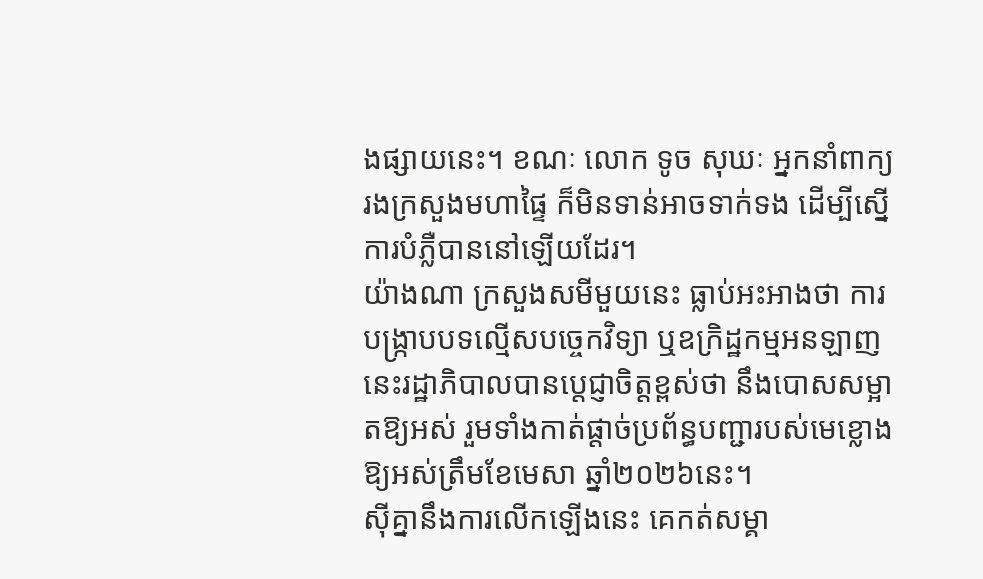ងផ្សាយនេះ។ ខណៈ លោក ទូច សុឃៈ អ្នកនាំពាក្យរងក្រសួងមហាផ្ទៃ ក៏មិនទាន់អាចទាក់ទង ដើម្បីស្នើការបំភ្លឺបាននៅឡើយដែរ។
យ៉ាងណា ក្រសួងសមីមួយនេះ ធ្លាប់អះអាងថា ការបង្ក្រាបបទល្មើសបច្ចេកវិទ្យា ឬឧក្រិដ្ឋកម្មអនឡាញនេះរដ្ឋាភិបាលបានប្តេជ្ញាចិត្តខ្ពស់ថា នឹងបោសសម្អាតឱ្យអស់ រួមទាំងកាត់ផ្តាច់ប្រព័ន្ធបញ្ជារបស់មេខ្លោងឱ្យអស់ត្រឹមខែមេសា ឆ្នាំ២០២៦នេះ។
ស៊ីគ្នានឹងការលើកឡើងនេះ គេកត់សម្គា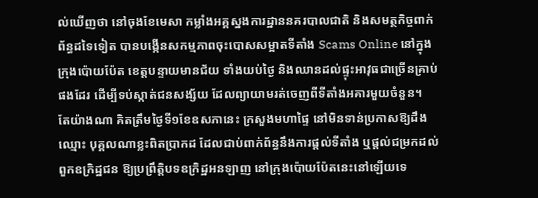ល់ឃើញថា នៅចុងខែមេសា កម្លាំងអគ្គស្នងការដ្ឋាននគរបាលជាតិ និងសមត្ថកិច្ចពាក់ព័ន្ធដទៃទៀត បានបង្កើនសកម្មភាពចុះបោសសម្អាតទីតាំង Scams Online នៅក្នុងក្រុងប៉ោយប៉ែត ខេត្តបន្ទាយមានជ័យ ទាំងយប់ថ្ងៃ និងឈានដល់ផ្ទុះអាវុធជាច្រើនគ្រាប់ផងដែរ ដើម្បីទប់ស្កាត់ជនសង្ស័យ ដែលព្យាយាមរត់ចេញពីទីតាំងអគារមួយចំនួន។
តែយ៉ាងណា គិតត្រឹមថ្ងៃទី១ខែឧសភានេះ ក្រសួងមហាផ្ទៃ នៅមិនទាន់ប្រកាសឱ្យដឹងឈ្មោះ បុគ្គលណាខ្លះពិតប្រាកដ ដែលជាប់ពាក់ព័ន្ធនឹងការផ្តល់ទីតាំង ឬផ្តល់ជម្រកដល់ពួកឧក្រិដ្ឋជន ឱ្យប្រព្រឹត្តិបទឧក្រិដ្ឋអនឡាញ នៅក្រុងប៉ោយប៉ែតនេះនៅឡើយទេ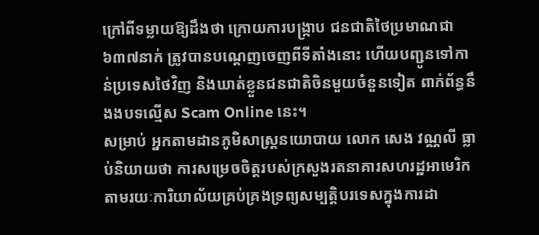ក្រៅពីទម្លាយឱ្យដឹងថា ក្រោយការបង្ក្រាប ជនជាតិថៃប្រមាណជា ៦៣៧នាក់ ត្រូវបានបណ្តេញចេញពីទីតាំងនោះ ហើយបញ្ជូនទៅកាន់ប្រទេសថៃវិញ និងឃាត់ខ្លួនជនជាតិចិនមួយចំនួនទៀត ពាក់ព័ន្ធនឹងងបទល្មើស Scam Online នេះ។
សម្រាប់ អ្នកតាមដានភូមិសាស្ត្រនយោបាយ លោក សេង វណ្ណលី ធ្លាប់និយាយថា ការសម្រេចចិត្តរបស់ក្រសួងរតនាគារសហរដ្ឋអាមេរិក តាមរយៈការិយាល័យគ្រប់គ្រងទ្រព្យសម្បត្តិបរទេសក្នុងការដា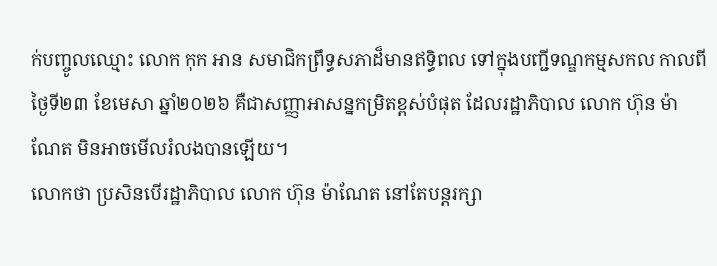ក់បញ្ចូលឈ្មោះ លោក កុក អាន សមាជិកព្រឹទ្ធសភាដ៏មានឥទ្ធិពល ទៅក្នុងបញ្ជីទណ្ឌកម្មសកល កាលពីថ្ងៃទី២៣ ខែមេសា ឆ្នាំ២០២៦ គឺជាសញ្ញាអាសន្នកម្រិតខ្ពស់បំផុត ដែលរដ្ឋាភិបាល លោក ហ៊ុន ម៉ាណែត មិនអាចមើលរំលងបានឡើយ។
លោកថា ប្រសិនបើរដ្ឋាភិបាល លោក ហ៊ុន ម៉ាណែត នៅតែបន្តរក្សា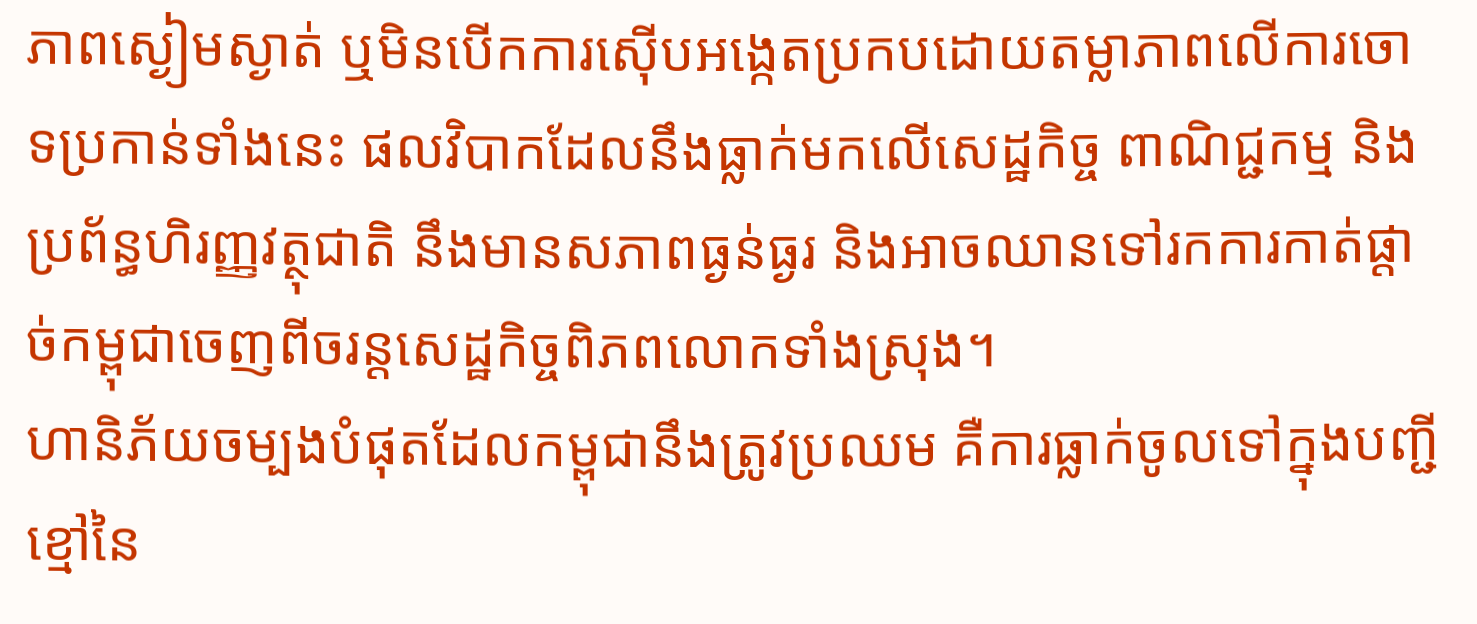ភាពស្ងៀមស្ងាត់ ឬមិនបើកការស៊ើបអង្កេតប្រកបដោយតម្លាភាពលើការចោទប្រកាន់ទាំងនេះ ផលវិបាកដែលនឹងធ្លាក់មកលើសេដ្ឋកិច្ច ពាណិជ្ជកម្ម និងប្រព័ន្ធហិរញ្ញវត្ថុជាតិ នឹងមានសភាពធ្ងន់ធ្ងរ និងអាចឈានទៅរកការកាត់ផ្តាច់កម្ពុជាចេញពីចរន្តសេដ្ឋកិច្ចពិភពលោកទាំងស្រុង។
ហានិភ័យចម្បងបំផុតដែលកម្ពុជានឹងត្រូវប្រឈម គឺការធ្លាក់ចូលទៅក្នុងបញ្ជីខ្មៅនៃ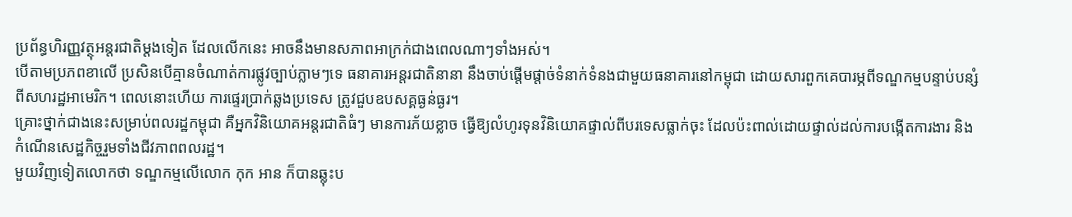ប្រព័ន្ធហិរញ្ញវត្ថុអន្តរជាតិម្តងទៀត ដែលលើកនេះ អាចនឹងមានសភាពអាក្រក់ជាងពេលណាៗទាំងអស់។
បើតាមប្រភពខាលើ ប្រសិនបើគ្មានចំណាត់ការផ្លូវច្បាប់ភ្លាមៗទេ ធនាគារអន្តរជាតិនានា នឹងចាប់ផ្តើមផ្តាច់ទំនាក់ទំនងជាមួយធនាគារនៅកម្ពុជា ដោយសារពួកគេបារម្ភពីទណ្ឌកម្មបន្ទាប់បន្សំពីសហរដ្ឋអាមេរិក។ ពេលនោះហើយ ការផ្ទេរប្រាក់ឆ្លងប្រទេស ត្រូវជួបឧបសគ្គធ្ងន់ធ្ងរ។
គ្រោះថ្នាក់ជាងនេះសម្រាប់ពលរដ្ឋកម្ពុជា គឺអ្នកវិនិយោគអន្តរជាតិធំៗ មានការភ័យខ្លាច ធ្វើឱ្យលំហូរទុនវិនិយោគផ្ទាល់ពីបរទេសធ្លាក់ចុះ ដែលប៉ះពាល់ដោយផ្ទាល់ដល់ការបង្កើតការងារ និងកំណើនសេដ្ឋកិច្ចរួមទាំងជីវភាពពលរដ្ឋ។
មួយវិញទៀតលោកថា ទណ្ឌកម្មលើលោក កុក អាន ក៏បានឆ្លុះប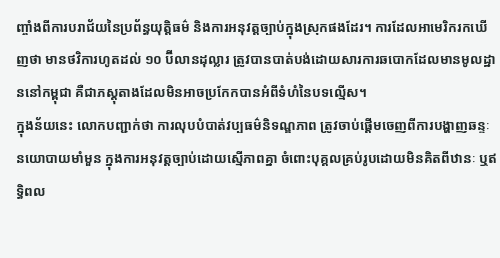ញ្ចាំងពីការបរាជ័យនៃប្រព័ន្ធយុត្តិធម៌ និងការអនុវត្តច្បាប់ក្នុងស្រុកផងដែរ។ ការដែលអាមេរិករកឃើញថា មានថវិការហូតដល់ ១០ ប៊ីលានដុល្លារ ត្រូវបានបាត់បង់ដោយសារការឆបោកដែលមានមូលដ្ឋាននៅកម្ពុជា គឺជាភស្តុតាងដែលមិនអាចប្រកែកបានអំពីទំហំនៃបទល្មើស។
ក្នុងន័យនេះ លោកបញ្ជាក់ថា ការលុបបំបាត់វប្បធម៌និទណ្ឌភាព ត្រូវចាប់ផ្តើមចេញពីការបង្ហាញឆន្ទៈនយោបាយមាំមួន ក្នុងការអនុវត្តច្បាប់ដោយស្មើភាពគ្នា ចំពោះបុគ្គលគ្រប់រូបដោយមិនគិតពីឋានៈ ឬឥទ្ធិពល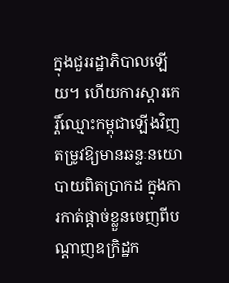ក្នុងជួររដ្ឋាភិបាលឡើយ។ ហើយការស្តារកេរ្តិ៍ឈ្មោះកម្ពុជាឡើងវិញ តម្រូវឱ្យមានឆន្ទៈនយោបាយពិតប្រាកដ ក្នុងការកាត់ផ្តាច់ខ្លួនចេញពីបណ្តាញឧក្រិដ្ឋក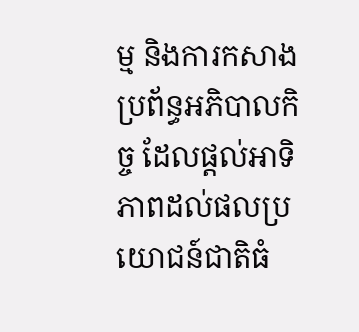ម្ម និងការកសាងប្រព័ន្ធអភិបាលកិច្ច ដែលផ្តល់អាទិភាពដល់ផលប្រយោជន៍ជាតិធំ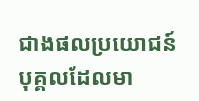ជាងផលប្រយោជន៍បុគ្គលដែលមា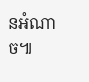នអំណាច៕